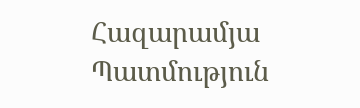Հազարամյա Պատմություն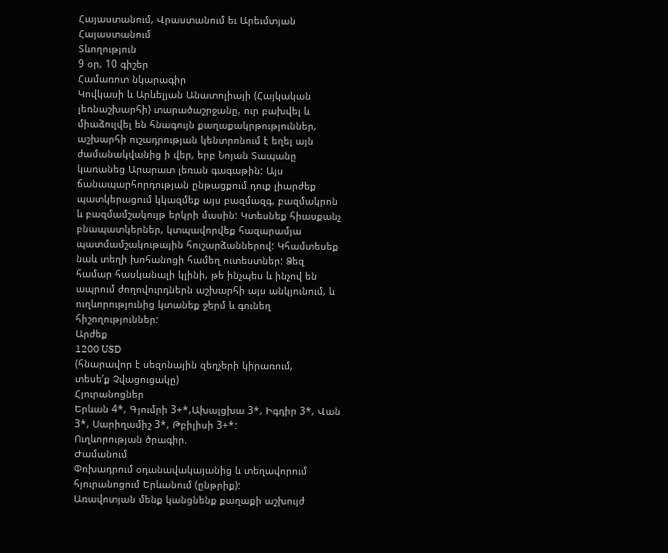Հայաստանում, Վրաստանում եւ Արեւմտյան Հայաստանում
Տևողություն
9 օր, 10 գիշեր
Համառոտ նկարագիր
Կովկասի և Արևելյան Անատոլիայի (Հայկական լեռնաշխարհի) տարածաշրջանը, ուր բախվել և միաձուլվել են հնագույն քաղաքակրթություններ, աշխարհի ուշադրության կենտրոնում է եղել այն ժամանակվանից ի վեր, երբ Նոյան Տապանը կառանեց Արարատ լեռան գագաթին: Այս ճանապարհորդության ընթացքում դուք լիարժեք պատկերացում կկազմեք այս բազմազգ, բազմակրոն և բազմամշակույթ երկրի մասին: Կտեսնեք հիասքանչ բնապատկերներ, կտպավորվեք հազարամյա պատմամշակութային հուշարձաններով: Կհամտեսեք նաև տեղի խոհանոցի համեղ ուտեստներ: Ձեզ համար հասկանալի կլինի, թե ինչպես և ինչով են ապրում ժողովուրդներն աշխարհի այս անկյունում, և ուղևորությունից կտանեք ջերմ և գունեղ հիշողություններ:
Արժեք
1200 USD
(հնարավոր է սեզոնային զեղչերի կիրառում,
տեսեʹք Չվացուցակը)
Հյուրանոցներ
Երևան 4*, Գյումրի 3+*,Ախալցխա 3*, Իգդիր 3*, Վան 3*, Սարիղամիշ 3*, Թբիլիսի 3+*:
Ուղևորության ծրագիր.
Ժամանում
Փոխադրում օդանավակայանից և տեղավորում հյուրանոցում Երևանում (ընթրիք):
Առավոտյան մենք կանցնենք քաղաքի աշխույժ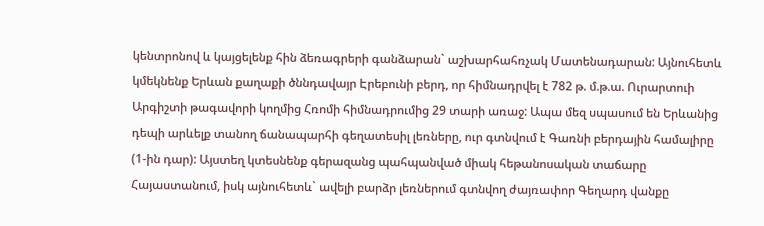կենտրոնով և կայցելենք հին ձեռագրերի գանձարան` աշխարհահռչակ Մատենադարան: Այնուհետև կմեկնենք Երևան քաղաքի ծննդավայր Էրեբունի բերդ, որ հիմնադրվել է 782 թ. մ.թ.ա. Ուրարտուի Արգիշտի թագավորի կողմից Հռոմի հիմնադրումից 29 տարի առաջ: Ապա մեզ սպասում են Երևանից դեպի արևելք տանող ճանապարհի գեղատեսիլ լեռները, ուր գտնվում է Գառնի բերդային համալիրը (1-ին դար): Այստեղ կտեսնենք գերազանց պահպանված միակ հեթանոսական տաճարը Հայաստանում, իսկ այնուհետև` ավելի բարձր լեռներում գտնվող ժայռափոր Գեղարդ վանքը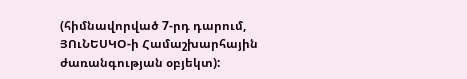(հիմնավորված 7-րդ դարում, ՅՈւՆԵՍԿՕ-ի Համաշխարհային ժառանգության օբյեկտ):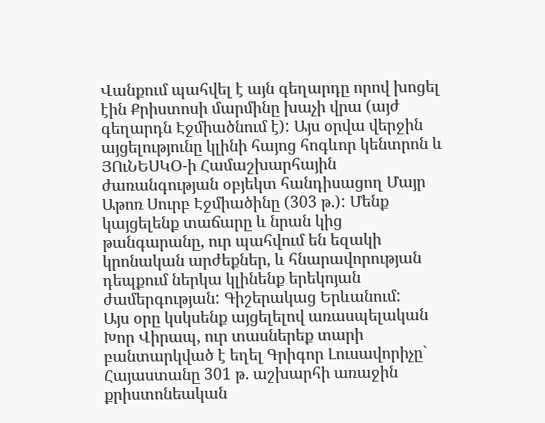Վանքում պահվել է այն գեղարդը որով խոցել էին Քրիստոսի մարմինը խաչի վրա (այժ գեղարդն Էջմիածնում է): Այս օրվա վերջին այցելությունը կլինի հայոց հոգևոր կենտրոն և ՅՈւՆԵՍԿՕ-ի Համաշխարհային ժառանգության օբյեկտ հանդիսացող Մայր Աթոռ Սուրբ Էջմիածինը (303 թ.): Մենք կայցելենք տաճարը և նրան կից թանգարանը, ուր պահվում են եզակի կրոնական արժեքներ, և հնարավորության դեպքում ներկա կլինենք երեկոյան ժամերգության: Գիշերակաց Երևանում:
Այս օրը կսկսենք այցելելով առասպելական Խոր Վիրապ, ուր տասներեք տարի բանտարկված է եղել Գրիգոր Լուսավորիչը` Հայաստանը 301 թ. աշխարհի առաջին քրիստոնեական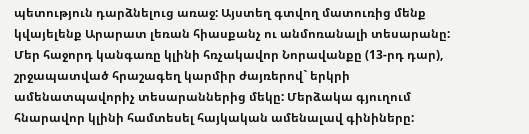պետություն դարձնելուց առաջ: Այստեղ գտվող մատուռից մենք կվայելենք Արարատ լեռան հիասքանչ ու անմոռանալի տեսարանը: Մեր հաջորդ կանգառը կլինի հռչակավոր Նորավանքը (13-րդ դար), շրջապատված հրաշագեղ կարմիր ժայռերով` երկրի ամենատպավորիչ տեսարաններից մեկը: Մերձակա գյուղում հնարավոր կլինի համտեսել հայկական ամենալավ գինիները: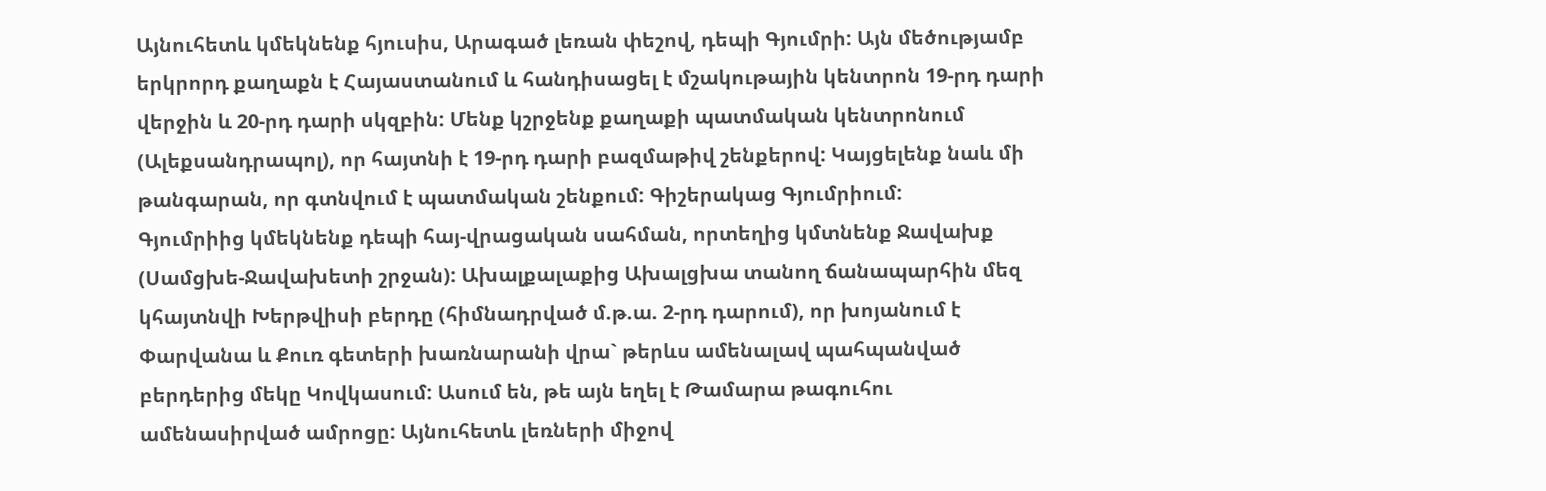Այնուհետև կմեկնենք հյուսիս, Արագած լեռան փեշով, դեպի Գյումրի: Այն մեծությամբ երկրորդ քաղաքն է Հայաստանում և հանդիսացել է մշակութային կենտրոն 19-րդ դարի վերջին և 20-րդ դարի սկզբին: Մենք կշրջենք քաղաքի պատմական կենտրոնում (Ալեքսանդրապոլ), որ հայտնի է 19-րդ դարի բազմաթիվ շենքերով: Կայցելենք նաև մի թանգարան, որ գտնվում է պատմական շենքում: Գիշերակաց Գյումրիում:
Գյումրիից կմեկնենք դեպի հայ-վրացական սահման, որտեղից կմտնենք Ջավախք (Սամցխե-Ջավախետի շրջան): Ախալքալաքից Ախալցխա տանող ճանապարհին մեզ կհայտնվի Խերթվիսի բերդը (հիմնադրված մ.թ.ա. 2-րդ դարում), որ խոյանում է Փարվանա և Քուռ գետերի խառնարանի վրա` թերևս ամենալավ պահպանված բերդերից մեկը Կովկասում: Ասում են, թե այն եղել է Թամարա թագուհու ամենասիրված ամրոցը: Այնուհետև լեռների միջով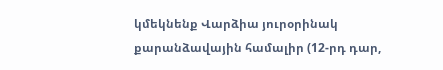կմեկնենք Վարձիա յուրօրինակ քարանձավային համալիր (12-րդ դար,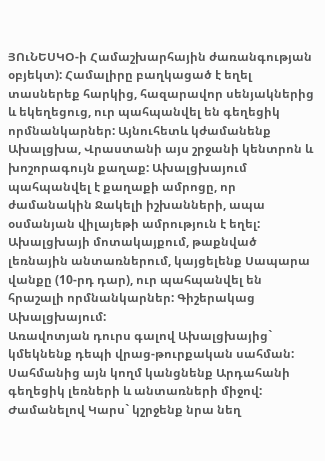ՅՈւՆԵՍԿՕ-ի Համաշխարհային ժառանգության օբյեկտ): Համալիրը բաղկացած է եղել տասներեք հարկից, հազարավոր սենյակներից և եկեղեցուց, ուր պահպանվել են գեղեցիկ որմնանկարներ: Այնուհետև կժամանենք Ախալցխա, Վրաստանի այս շրջանի կենտրոն և խոշորագույն քաղաք: Ախալցխայում պահպանվել է քաղաքի ամրոցը, որ ժամանակին Ջակելի իշխանների, ապա օսմանյան վիլայեթի ամրություն է եղել: Ախալցխայի մոտակայքում, թաքնված լեռնային անտառներում, կայցելենք Սապարա վանքը (10-րդ դար), ուր պահպանվել են հրաշալի որմնանկարներ: Գիշերակաց Ախալցխայում:
Առավոտյան դուրս գալով Ախալցխայից` կմեկնենք դեպի վրաց-թուրքական սահման: Սահմանից այն կողմ կանցնենք Արդահանի գեղեցիկ լեռների և անտառների միջով: Ժամանելով Կարս` կշրջենք նրա նեղ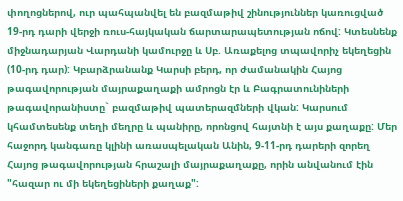փողոցներով, ուր պահպանվել են բազմաթիվ շինություններ կառուցված 19-րդ դարի վերջի ռուս-հայկական ճարտարապետության ոճով: Կտեսնենք միջնադարյան Վարդանի կամուրջը և Սբ. Առաքելոց տպավորիչ եկեղեցին (10-րդ դար): Կբարձրանանք Կարսի բերդ, որ ժամանակին Հայոց թագավորության մայրաքաղաքի ամրոցն էր և Բագրատունիների թագավորանիստը` բազմաթիվ պատերազմների վկան: Կարսում կհամտեսենք տեղի մեղրը և պանիրը, որոնցով հայտնի է այս քաղաքը: Մեր հաջորդ կանգառը կլինի առասպելական Անին, 9-11-րդ դարերի զորեղ Հայոց թագավորության հրաշալի մայրաքաղաքը, որին անվանում էին "հազար ու մի եկեղեցիների քաղաք":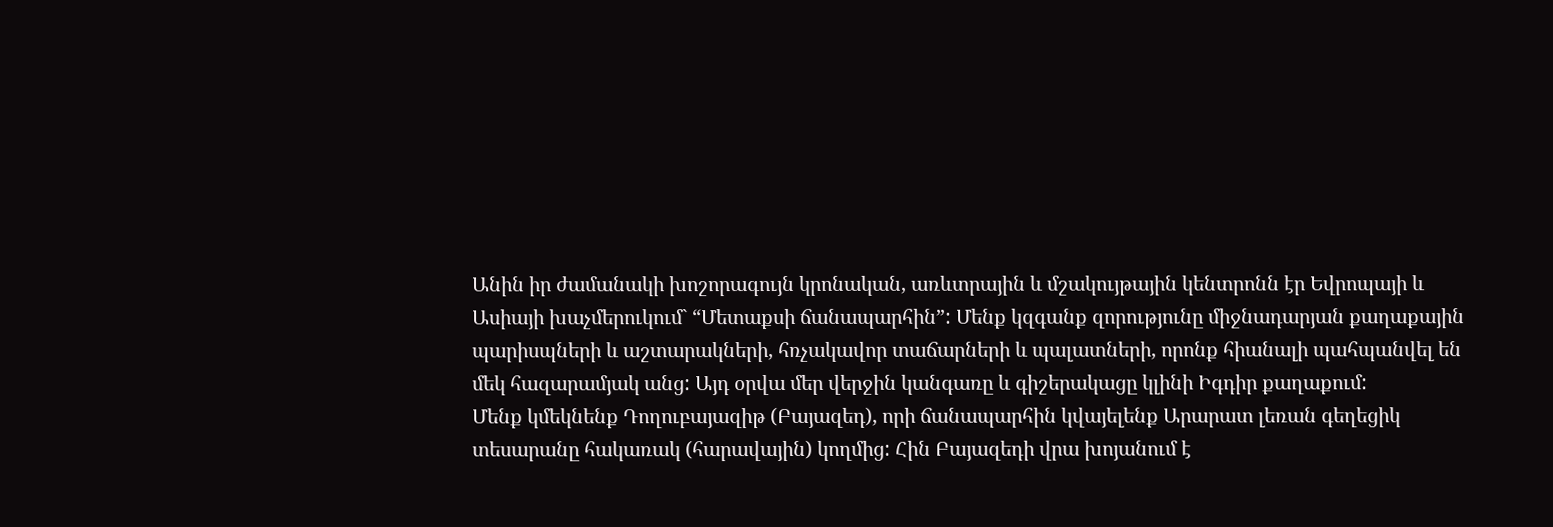Անին իր ժամանակի խոշորագույն կրոնական, առևտրային և մշակույթային կենտրոնն էր Եվրոպայի և Ասիայի խաչմերուկում` “Մետաքսի ճանապարհին”: Մենք կզգանք զորությունը միջնադարյան քաղաքային պարիսպների և աշտարակների, հռչակավոր տաճարների և պալատների, որոնք հիանալի պահպանվել են մեկ հազարամյակ անց: Այդ օրվա մեր վերջին կանգառը և գիշերակացը կլինի Իգդիր քաղաքում:
Մենք կմեկնենք Դողուբայազիթ (Բայազեդ), որի ճանապարհին կվայելենք Արարատ լեռան գեղեցիկ տեսարանը հակառակ (հարավային) կողմից: Հին Բայազեդի վրա խոյանում է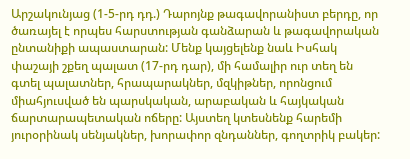Արշակունյաց (1-5-րդ դդ.) Դարոյնք թագավորանիստ բերդը, որ ծառայել է որպես հարստության գանձարան և թագավորական ընտանիքի ապաստարան: Մենք կայցելենք նաև Իսհակ փաշայի շքեղ պալատ (17-րդ դար), մի համալիր ուր տեղ են գտել պալատներ, հրապարակներ, մզկիթներ, որոնցում միահյուսված են պարսկական, արաբական և հայկական ճարտարապետական ոճերը: Այստեղ կտեսնենք հարեմի յուրօրինակ սենյակներ, խորափոր զնդաններ, գողտրիկ բակեր: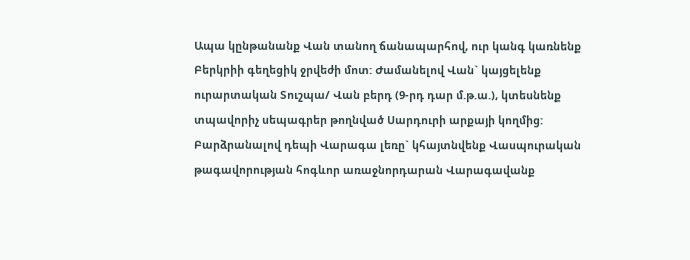Ապա կընթանանք Վան տանող ճանապարհով, ուր կանգ կառնենք Բերկրիի գեղեցիկ ջրվեժի մոտ: Ժամանելով Վան` կայցելենք ուրարտական Տուշպա/ Վան բերդ (9-րդ դար մ.թ.ա.), կտեսնենք տպավորիչ սեպագրեր թողնված Սարդուրի արքայի կողմից: Բարձրանալով դեպի Վարագա լեռը` կհայտնվենք Վասպուրական թագավորության հոգևոր առաջնորդարան Վարագավանք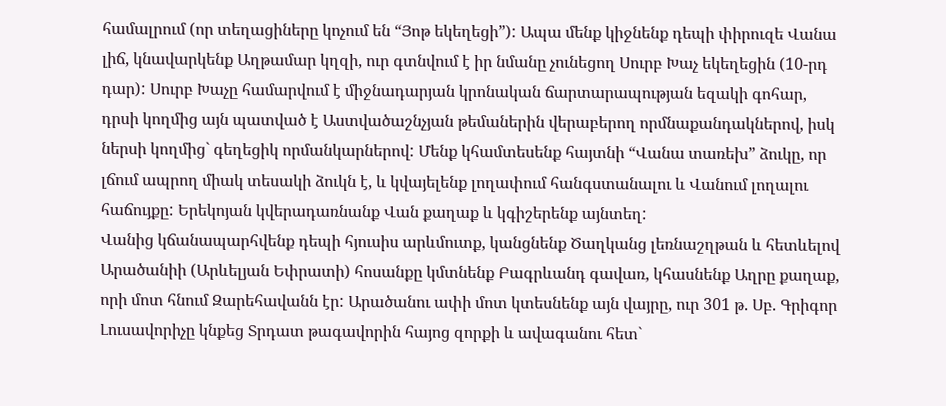համալրում (որ տեղացիները կոչում են “Յոթ եկեղեցի”): Ապա մենք կիջնենք դեպի փիրուզե Վանա լիճ, կնավարկենք Աղթամար կղզի, ուր գտնվում է իր նմանը չունեցող Սուրբ Խաչ եկեղեցին (10-րդ դար): Սուրբ Խաչը համարվում է միջնադարյան կրոնական ճարտարապության եզակի գոհար, դրսի կողմից այն պատված է Աստվածաշնչյան թեմաներին վերաբերող որմնաքանդակներով, իսկ ներսի կողմից` գեղեցիկ որմանկարներով: Մենք կհամտեսենք հայտնի “Վանա տառեխ” ձուկը, որ լճում ապրող միակ տեսակի ձուկն է, և կվայելենք լողափում հանգստանալու և Վանում լողալու հաճույքը: Երեկոյան կվերադառնանք Վան քաղաք և կգիշերենք այնտեղ:
Վանից կճանապարհվենք դեպի հյուսիս արևմուտք, կանցնենք Ծաղկանց լեռնաշղթան և հետևելով Արածանիի (Արևելյան Եփրատի) հոսանքը կմտնենք Բագրևանդ գավառ, կհասնենք Աղրը քաղաք, որի մոտ հնում Զարեհավանն էր: Արածանու ափի մոտ կտեսնենք այն վայրը, ուր 301 թ. Սբ. Գրիգոր Լուսավորիչը կնքեց Տրդատ թագավորին հայոց զորքի և ավագանու հետ`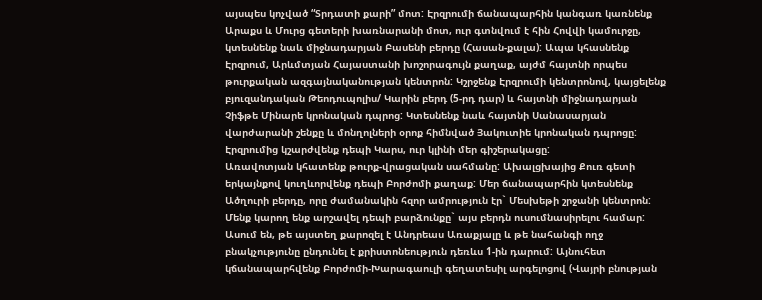այսպես կոչված “Տրդատի քարի” մոտ: Էրզրումի ճանապարհին կանգառ կառնենք Արաքս և Մուրց գետերի խառնարանի մոտ, ուր գտնվում է հին Հովվի կամուրջը, կտեսնենք նաև միջնադարյան Բասենի բերդը (Հասան-քալա): Ապա կհասնենք Էրզրում, Արևմտյան Հայաստանի խոշորագույն քաղաք, այժմ հայտնի որպես թուրքական ազգայնականության կենտրոն: Կշրջենք Էրզրումի կենտրոնով, կայցելենք բյուզանդական Թեոդուպոլիս/ Կարին բերդ (5-րդ դար) և հայտնի միջնադարյան Չիֆթե Մինարե կրոնական դպրոց: Կտեսնենք նաև հայտնի Սանասարյան վարժարանի շենքը և մոնղոլների օրոք հիմնված Յակուտիե կրոնական դպրոցը: Էրզրումից կշարժվենք դեպի Կարս, ուր կլինի մեր գիշերակացը:
Առավոտյան կհատենք թուրք-վրացական սահմանը: Ախալցխայից Քուռ գետի երկայնքով կուղևորվենք դեպի Բորժոմի քաղաք: Մեր ճանապարհին կտեսնենք Ածղուրի բերդը, որը ժամանակին հզոր ամրություն էր` Մեսխեթի շրջանի կենտրոն: Մենք կարող ենք արշավել դեպի բարձունքը` այս բերդն ուսումնասիրելու համար: Ասում են, թե այստեղ քարոզել է Անդրեաս Առաքյալը և թե նահանգի ողջ բնակչությունը ընդունել է քրիստոնեություն դեռևս 1-ին դարում: Այնուհետ կճանապարհվենք Բորժոմի-Խարագաուլի գեղատեսիլ արգելոցով (Վայրի բնության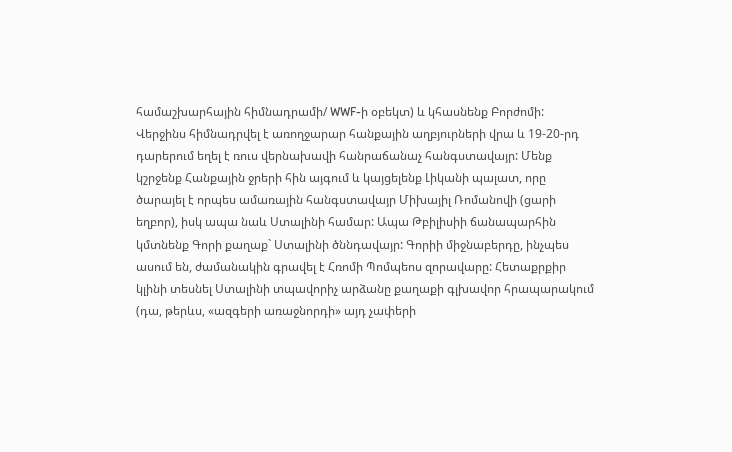համաշխարհային հիմնադրամի/ WWF-ի օբեկտ) և կհասնենք Բորժոմի: Վերջինս հիմնադրվել է առողջարար հանքային աղբյուրների վրա և 19-20-րդ դարերում եղել է ռուս վերնախավի հանրաճանաչ հանգստավայր: Մենք կշրջենք Հանքային ջրերի հին այգում և կայցելենք Լիկանի պալատ, որը ծարայել է որպես ամառային հանգստավայր Միխայիլ Ռոմանովի (ցարի եղբոր), իսկ ապա նաև Ստալինի համար: Ապա Թբիլիսիի ճանապարհին կմտնենք Գորի քաղաք` Ստալինի ծննդավայր: Գորիի միջնաբերդը, ինչպես ասում են, ժամանակին գրավել է Հռոմի Պոմպեոս զորավարը: Հետաքրքիր կլինի տեսնել Ստալինի տպավորիչ արձանը քաղաքի գլխավոր հրապարակում (դա, թերևս, «ազգերի առաջնորդի» այդ չափերի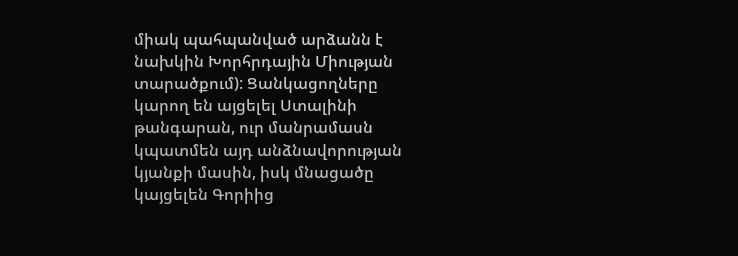միակ պահպանված արձանն է նախկին Խորհրդային Միության տարածքում): Ցանկացողները կարող են այցելել Ստալինի թանգարան, ուր մանրամասն կպատմեն այդ անձնավորության կյանքի մասին, իսկ մնացածը կայցելեն Գորիից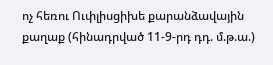ոչ հեռու Ուփլիսցիխե քարանձավային քաղաք (հինադրված 11-9-րդ դդ. մ.թ.ա.)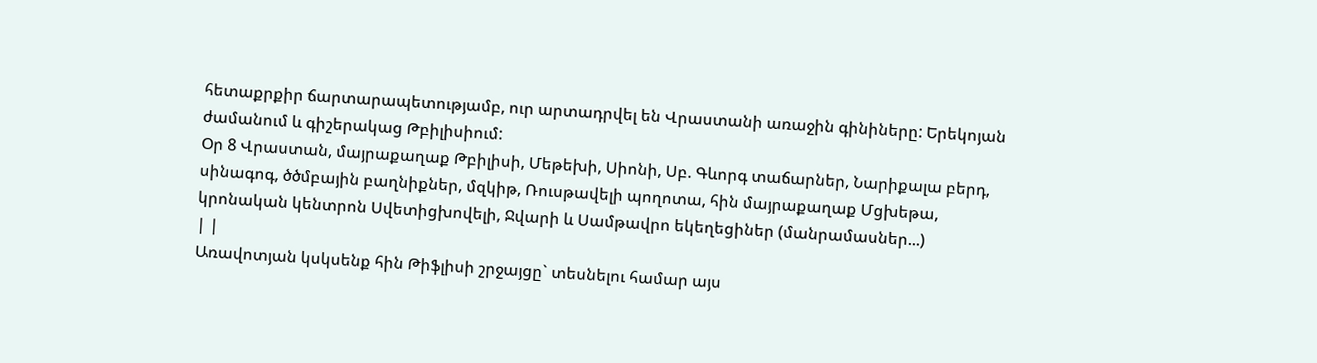հետաքրքիր ճարտարապետությամբ, ուր արտադրվել են Վրաստանի առաջին գինիները: Երեկոյան ժամանում և գիշերակաց Թբիլիսիում:
Օր 8 Վրաստան, մայրաքաղաք Թբիլիսի, Մեթեխի, Սիոնի, Սբ. Գևորգ տաճարներ, Նարիքալա բերդ, սինագոգ, ծծմբային բաղնիքներ, մզկիթ, Ռուսթավելի պողոտա, հին մայրաքաղաք Մցխեթա, կրոնական կենտրոն Սվետիցխովելի, Ջվարի և Սամթավրո եկեղեցիներ (մանրամասներ...)
| |
Առավոտյան կսկսենք հին Թիֆլիսի շրջայցը` տեսնելու համար այս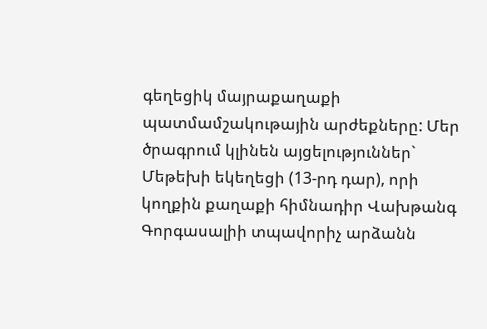գեղեցիկ մայրաքաղաքի պատմամշակութային արժեքները: Մեր ծրագրում կլինեն այցելություններ` Մեթեխի եկեղեցի (13-րդ դար), որի կողքին քաղաքի հիմնադիր Վախթանգ Գորգասալիի տպավորիչ արձանն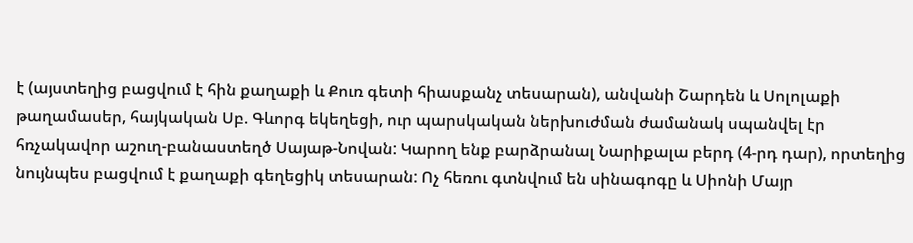է (այստեղից բացվում է հին քաղաքի և Քուռ գետի հիասքանչ տեսարան), անվանի Շարդեն և Սոլոլաքի թաղամասեր, հայկական Սբ. Գևորգ եկեղեցի, ուր պարսկական ներխուժման ժամանակ սպանվել էր հռչակավոր աշուղ-բանաստեղծ Սայաթ-Նովան: Կարող ենք բարձրանալ Նարիքալա բերդ (4-րդ դար), որտեղից նույնպես բացվում է քաղաքի գեղեցիկ տեսարան: Ոչ հեռու գտնվում են սինագոգը և Սիոնի Մայր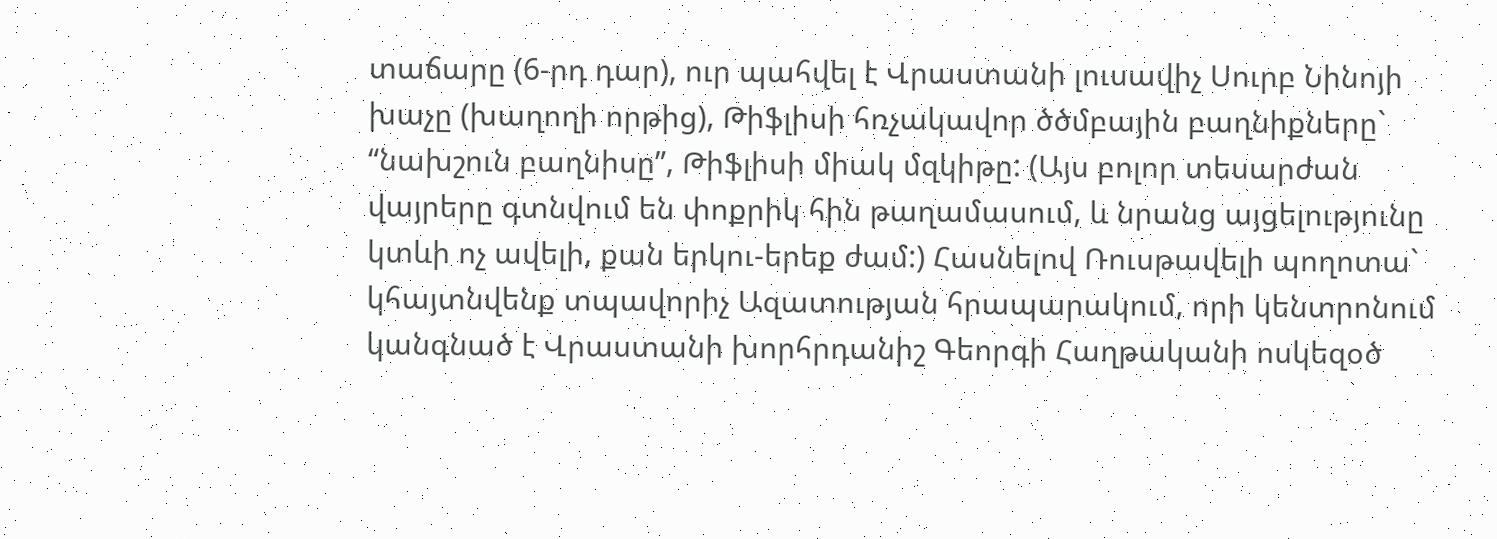տաճարը (6-րդ դար), ուր պահվել է Վրաստանի լուսավիչ Սուրբ Նինոյի խաչը (խաղողի որթից), Թիֆլիսի հռչակավոր ծծմբային բաղնիքները` “նախշուն բաղնիսը”, Թիֆլիսի միակ մզկիթը: (Այս բոլոր տեսարժան վայրերը գտնվում են փոքրիկ հին թաղամասում, և նրանց այցելությունը կտևի ոչ ավելի, քան երկու-երեք ժամ:) Հասնելով Ռուսթավելի պողոտա` կհայտնվենք տպավորիչ Ազատության հրապարակում, որի կենտրոնում կանգնած է Վրաստանի խորհրդանիշ Գեորգի Հաղթականի ոսկեզօծ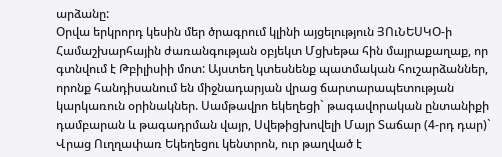արձանը:
Օրվա երկրորդ կեսին մեր ծրագրում կլինի այցելություն ՅՈւՆԵՍԿՕ-ի Համաշխարհային ժառանգության օբյեկտ Մցխեթա հին մայրաքաղաք, որ գտնվում է Թբիլիսիի մոտ: Այստեղ կտեսնենք պատմական հուշարձաններ, որոնք հանդիսանում են միջնադարյան վրաց ճարտարապետության կարկառուն օրինակներ. Սամթավրո եկեղեցի` թագավորական ընտանիքի դամբարան և թագադրման վայր, Սվեթիցխովելի Մայր Տաճար (4-րդ դար)` Վրաց Ուղղափառ Եկեղեցու կենտրոն, ուր թաղված է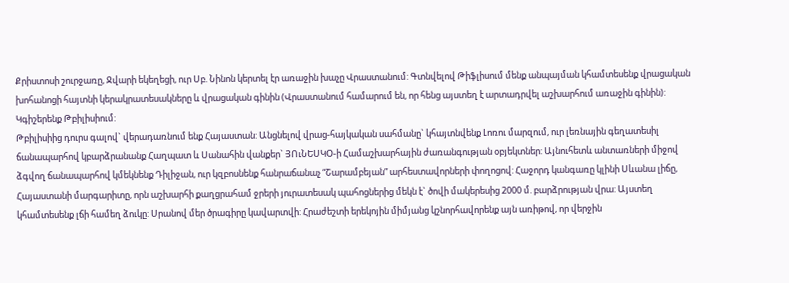Քրիստոսի շուրջառը, Ջվարի եկեղեցի, ուր Սբ. Նինոն կերտել էր առաջին խաչը Վրաստանում: Գտնվելով Թիֆլիսում մենք անպայման կհամտեսենք վրացական խոհանոցի հայտնի կերակրատեսակները և վրացական գինին (Վրաստանում համարում են, որ հենց այստեղ է արտադրվել աշխարհում առաջին գինին): Կգիշերենք Թբիլիսիում:
Թբիլիսիից դուրս գալով` վերադառնում ենք Հայաստան: Անցնելով վրաց-հայկական սահմանը` կհայտնվենք Լոռու մարզում, ուր լեռնային գեղատեսիլ ճանապարհով կբարձրանանք Հաղպատ և Սանահին վանքեր` ՅՈւՆԵՍԿՕ-ի Համաշխարհային ժառանգության օբյեկտներ: Այնուհետև անտառների միջով ձգվող ճանապարհով կմեկնենք Դիլիջան, ուր կզբոսնենք հանրաճանաչ “Շարամբեյան” արհեստավորների փողոցով: Հաջորդ կանգառը կլինի Սևանա լիճը, Հայաստանի մարգարիտը, որն աշխարհի քաղցրահամ ջրերի յուրատեսակ պահոցներից մեկն է` ծովի մակերեսից 2000 մ. բարձրության վրա: Այստեղ կհամտեսենք լճի համեղ ձուկը: Սրանով մեր ծրագիրը կավարտվի: Հրաժեշտի երեկոյին միմյանց կշնորհավորենք այն առիթով, որ վերջին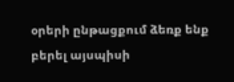օրերի ընթացքում ձեռք ենք բերել այսպիսի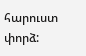հարուստ փորձ: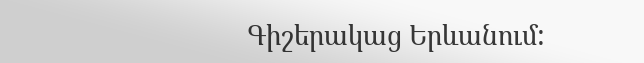Գիշերակաց Երևանում: